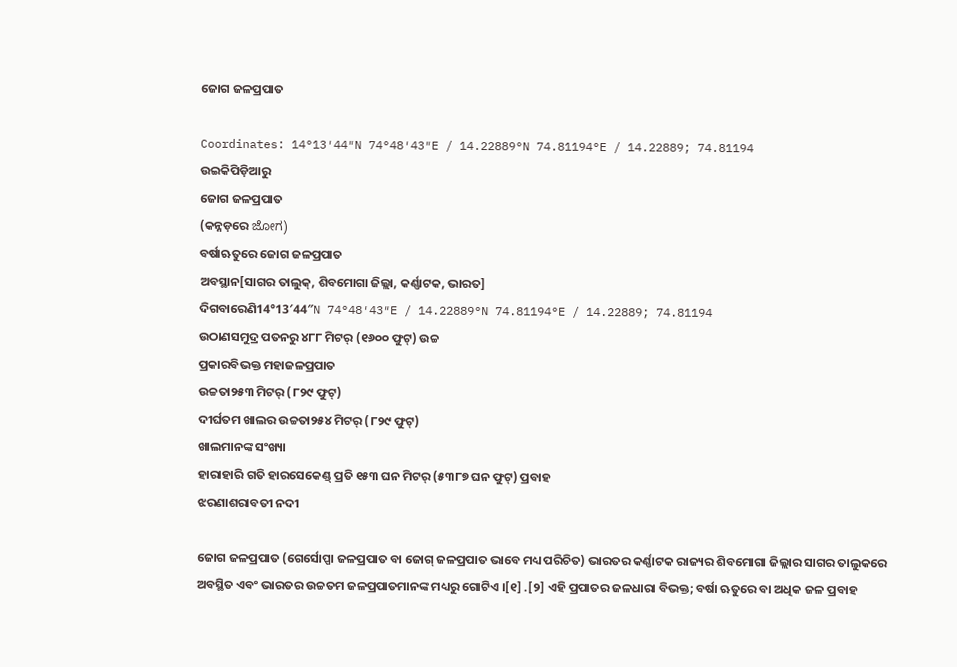ଜୋଗ ଜଳପ୍ରପାତ

Coordinates: 14°13′44″N 74°48′43″E / 14.22889°N 74.81194°E / 14.22889; 74.81194
ଉଇକିପିଡ଼ିଆ‌ରୁ
ଜୋଗ ଜଳପ୍ରପାତ
(କନ୍ନଡ଼ରେ ಜೋಗ)
ବର୍ଷାଋତୁରେ ଜୋଗ ଜଳପ୍ରପାତ
ଅବସ୍ଥାନ[ସାଗର ତାଲୁକ୍, ଶିବମୋଗା ଜିଲ୍ଲା, କର୍ଣ୍ଣାଟକ, ଭାରତ]
ଦିଗବାରେଣି14°13′44″N 74°48′43″E / 14.22889°N 74.81194°E / 14.22889; 74.81194
ଉଠାଣସମୁଦ୍ର ପତନରୁ ୪୮୮ ମିଟର୍ (୧୬୦୦ ଫୁଟ୍) ଉଚ୍ଚ
ପ୍ରକାରବିଭକ୍ତ ମହାଜଳପ୍ରପାତ
ଉଚ୍ଚତା୨୫୩ ମିଟର୍ (୮୨୯ ଫୁଟ୍)
ଦୀର୍ଘତମ ଖାଲର ଉଚ୍ଚତା୨୫୪ ମିଟର୍ (୮୨୯ ଫୁଟ୍)
ଖାଲମାନଙ୍କ ସଂଖ୍ୟା
ହାରାହାରି ଗତି ହାରସେକେଣ୍ଡ୍ ପ୍ରତି ୧୫୩ ଘନ ମିଟର୍ (୫୩୮୭ ଘନ ଫୁଟ୍) ପ୍ରବାହ
ଝରଣାଶରାବତୀ ନଦୀ

ଜୋଗ ଜଳପ୍ରପାତ (ଗେର୍ସୋପ୍ପା ଜଳପ୍ରପାତ ବା ଜୋଗ୍ ଜଳପ୍ରପାତ ଭାବେ ମଧ୍ୟ ପରିଚିତ) ଭାରତର କର୍ଣ୍ଣାଟକ ରାଜ୍ୟର ଶିବମୋଗା ଜିଲ୍ଲାର ସାଗର ତାଲୁକରେ ଅବସ୍ଥିତ ଏବଂ ଭାରତର ଉଚ୍ଚତମ ଜଳପ୍ରପାତମାନଙ୍କ ମଧ୍ୟରୁ ଗୋଟିଏ ।[୧] .[୨] ଏହି ପ୍ରପାତର ଜଳଧାରା ବିଭକ୍ତ; ବର୍ଷା ଋତୁରେ ବା ଅଧିକ ଜଳ ପ୍ରବାହ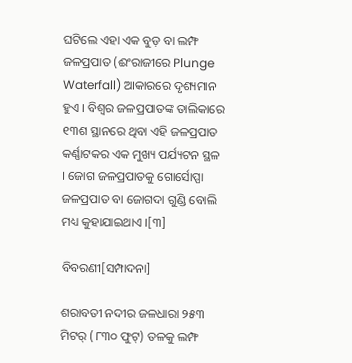ଘଟିଲେ ଏହା ଏକ ବୁଡ଼ ବା ଲମ୍ଫ ଜଳପ୍ରପାତ (ଈଂରାଜୀରେ Plunge Waterfall) ଆକାରରେ ଦୃଶ୍ୟମାନ ହୁଏ । ବିଶ୍ୱର ଜଳପ୍ରପାତଙ୍କ ତାଲିକାରେ ୧୩ଶ ସ୍ଥାନରେ ଥିବା ଏହି ଜଳପ୍ରପାତ କର୍ଣ୍ଣାଟକର ଏକ ମୁଖ୍ୟ ପର୍ଯ୍ୟଟନ ସ୍ଥଳ । ଜୋଗ ଜଳପ୍ରପାତକୁ ଗୋର୍ସୋପ୍ପା ଜଳପ୍ରପାତ ବା ଜୋଗଦା ଗୁଣ୍ଡି ବୋଲି ମଧ୍ୟ କୁହାଯାଇଥାଏ ।[୩]

ବିବରଣୀ[ସମ୍ପାଦନା]

ଶରାବତୀ ନଦୀର ଜଳଧାରା ୨୫୩ ମିଟର୍ (୮୩୦ ଫୁଟ୍) ତଳକୁ ଲମ୍ଫ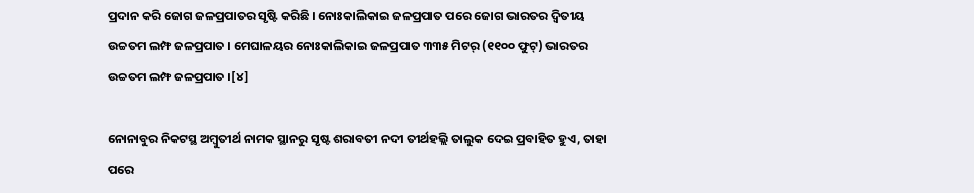ପ୍ରଦାନ କରି ଜୋଗ ଜଳପ୍ରପାତର ସୃଷ୍ଟି କରିଛି । ନୋଃକାଲିକାଇ ଜଳପ୍ରପାତ ପରେ ଜୋଗ ଭାରତର ଦ୍ୱିତୀୟ ଉଚ୍ଚତମ ଲମ୍ଫ ଜଳପ୍ରପାତ । ମେଘାଳୟର ନୋଃକାଲିକାଇ ଜଳପ୍ରପାତ ୩୩୫ ମିଟର୍ (୧୧୦୦ ଫୁଟ୍) ଭାରତର ଉଚ୍ଚତମ ଲମ୍ଫ ଜଳପ୍ରପାତ ।[୪]

ନୋନାବୁର ନିକଟସ୍ଥ ଅମ୍ବୁତୀର୍ଥ ନାମକ ସ୍ଥାନରୁ ସୃଷ୍ଟ ଶରାବତୀ ନଦୀ ତୀର୍ଥହଲ୍ଲି ତାଲୁକ ଦେଇ ପ୍ରବାହିତ ହୁଏ, ତାହା ପରେ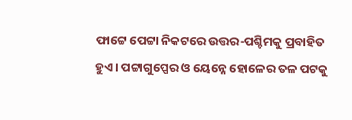ଫାଟ୍ଟେ ପେଟ୍ଟା ନିକଟରେ ଉତ୍ତର-ପଶ୍ଚିମକୁ ପ୍ରବାହିତ ହୁଏ । ପଟ୍ଟାଗୁପ୍ପେର ଓ ୟେନ୍ନେ ହୋଳେର ତଳ ପଟକୁ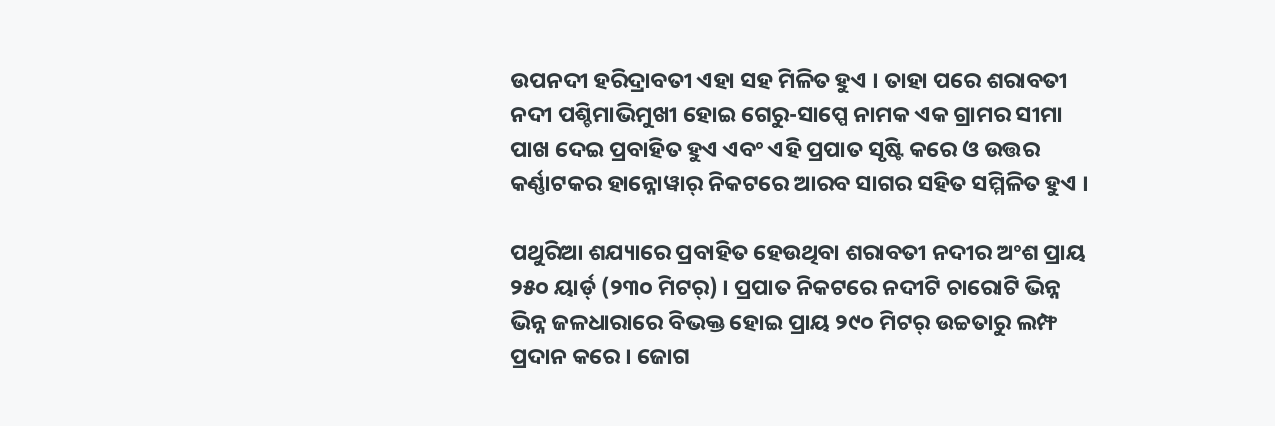ଉପନଦୀ ହରିଦ୍ରାବତୀ ଏହା ସହ ମିଳିତ ହୁଏ । ତାହା ପରେ ଶରାବତୀ ନଦୀ ପଶ୍ଚିମାଭିମୁଖୀ ହୋଇ ଗେରୁ-ସାପ୍ପେ ନାମକ ଏକ ଗ୍ରାମର ସୀମା ପାଖ ଦେଇ ପ୍ରବାହିତ ହୁଏ ଏବଂ ଏହି ପ୍ରପାତ ସୃଷ୍ଟି କରେ ଓ ଉତ୍ତର କର୍ଣ୍ଣାଟକର ହାନ୍ନୋୱାର୍ ନିକଟରେ ଆରବ ସାଗର ସହିତ ସମ୍ମିଳିତ ହୁଏ ।

ପଥୁରିଆ ଶଯ୍ୟାରେ ପ୍ରବାହିତ ହେଉଥିବା ଶରାବତୀ ନଦୀର ଅଂଶ ପ୍ରାୟ ୨୫୦ ୟାର୍ଡ୍ (୨୩୦ ମିଟର୍) । ପ୍ରପାତ ନିକଟରେ ନଦୀଟି ଚାରୋଟି ଭିନ୍ନ ଭିନ୍ନ ଜଳଧାରାରେ ବିଭକ୍ତ ହୋଇ ପ୍ରାୟ ୨୯୦ ମିଟର୍ ଉଚ୍ଚତାରୁ ଲମ୍ଫ ପ୍ରଦାନ କରେ । ଜୋଗ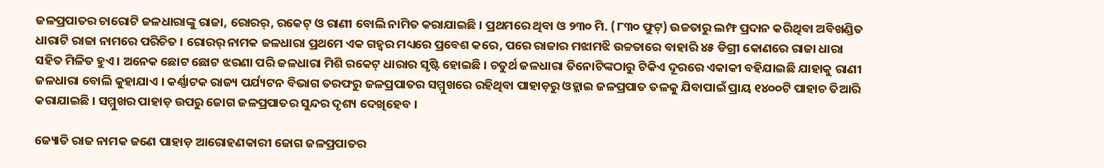ଜଳପ୍ରପାତର ଚାରୋଟି ଜଳଧାରାଙ୍କୁ ରାଜା, ରୋରର୍, ରକେଟ୍ ଓ ରାଣୀ ବୋଲି ନାମିତ କରାଯାଇଛି । ପ୍ରଥମରେ ଥିବା ଓ ୨୩୦ ମି. (୮୩୦ ଫୁଟ୍) ଉଚ୍ଚତାରୁ ଲମ୍ଫ ପ୍ରଦାନ କରିଥିବା ଅବିଖଣ୍ଡିତ ଧାରାଟି ରାଜା ନାମରେ ପରିଚିତ । ରୋରର୍ ନାମକ ଜଳଧାରା ପ୍ରଥମେ ଏକ ଗହ୍ୱର ମଧ୍ୟରେ ପ୍ରବେଶ କରେ, ପରେ ରାଜାର ମଝାମଝି ଉଚ୍ଚତାରେ ବାହାରି ୪୫ ଡିଗ୍ରୀ କୋଣରେ ରାଜା ଧାରା ସହିତ ମିଳିତ ହୁଏ । ଅନେକ ଛୋଟ ଛୋଟ ଝରଣା ପରି ଜଳଧାରା ମିଶି ରକେଟ୍ ଧାରାର ସୃଷ୍ଟି ହୋଇଛି । ଚତୁର୍ଥ ଜଳଧାରା ତିନୋଟିଙ୍କଠାରୁ ଟିକିଏ ଦୂରରେ ଏକାକୀ ବହିଯାଇଛି ଯାହାକୁ ରାଣୀ ଜଳଧାରା ବୋଲି କୁହାଯାଏ । କର୍ଣ୍ଣାଟକ ରାଜ୍ୟ ପର୍ଯ୍ୟଟନ ବିଭାଗ ତରଫରୁ ଜଳପ୍ରପାତର ସମ୍ମୁଖରେ ରହିଥିବା ପାହାଡ଼ରୁ ଓହ୍ଲାଇ ଜଳପ୍ରପାତ ତଳକୁ ଯିବାପାଇଁ ପ୍ରାୟ ୧୪୦୦ଟି ପାହାଚ ତିଆରି କରାଯାଇଛି । ସମ୍ମୁଖର ପାହାଡ଼ ଉପରୁ ଜୋଗ ଜଳପ୍ରପାତର ସୁନ୍ଦର ଦୃଶ୍ୟ ଦେଖିହେବ ।

ଜ୍ୟୋତି ରାଜ ନାମକ ଜଣେ ପାହାଡ଼ ଆରୋହଣକାରୀ ଜୋଗ ଜଳପ୍ରପାତର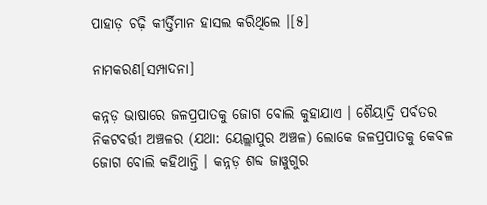ପାହାଡ଼ ଚଢ଼ି କୀର୍ତ୍ତିମାନ ହାସଲ କରିଥିଲେ ।[୫]

ନାମକରଣ[ସମ୍ପାଦନା]

କନ୍ନଡ଼ ଭାଷାରେ ଜଳପ୍ରପାତକୁ ଜୋଗ ବୋଲି କୁହାଯାଏ । ଶୈୟାଦ୍ରି ପର୍ବତର ନିକଟବର୍ତ୍ତୀ ଅଞ୍ଚଳର (ଯଥା: ୟେଲ୍ଲାପୁର ଅଞ୍ଚଳ) ଲୋକେ ଜଳପ୍ରପାତକୁ କେବଳ ଜୋଗ ବୋଲି କହିଥାନ୍ତି । କନ୍ନଡ଼ ଶବ୍ଦ ଜାୱୁଗୁର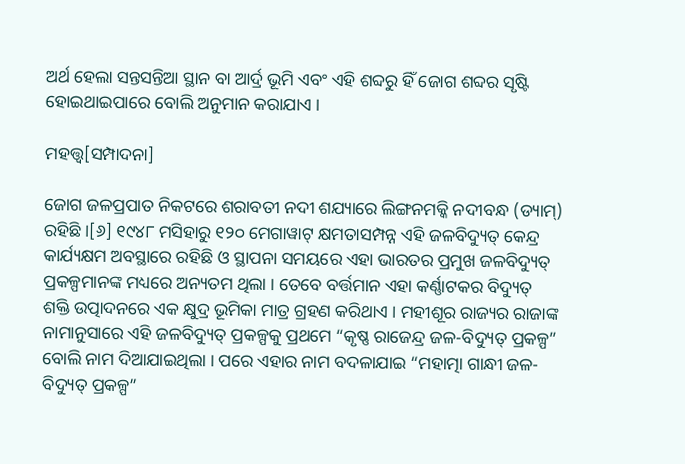ଅର୍ଥ ହେଲା ସନ୍ତସନ୍ତିଆ ସ୍ଥାନ ବା ଆର୍ଦ୍ର ଭୂମି ଏବଂ ଏହି ଶବ୍ଦରୁ ହିଁ ଜୋଗ ଶବ୍ଦର ସୃଷ୍ଟି ହୋଇଥାଇପାରେ ବୋଲି ଅନୁମାନ କରାଯାଏ ।

ମହତ୍ତ୍ୱ[ସମ୍ପାଦନା]

ଜୋଗ ଜଳପ୍ରପାତ ନିକଟରେ ଶରାବତୀ ନଦୀ ଶଯ୍ୟାରେ ଲିଙ୍ଗନମକ୍କି ନଦୀବନ୍ଧ (ଡ୍ୟାମ୍) ରହିଛି ।[୬] ୧୯୪୮ ମସିହାରୁ ୧୨୦ ମେଗାୱାଟ୍ କ୍ଷମତାସମ୍ପନ୍ନ ଏହି ଜଳବିଦ୍ୟୁତ୍ କେନ୍ଦ୍ର କାର୍ଯ୍ୟକ୍ଷମ ଅବସ୍ଥାରେ ରହିଛି ଓ ସ୍ଥାପନା ସମୟରେ ଏହା ଭାରତର ପ୍ରମୁଖ ଜଳବିଦ୍ୟୁତ୍ ପ୍ରକଳ୍ପମାନଙ୍କ ମଧ୍ୟରେ ଅନ୍ୟତମ ଥିଲା । ତେବେ ବର୍ତ୍ତମାନ ଏହା କର୍ଣ୍ଣାଟକର ବିଦ୍ୟୁତ୍ ଶକ୍ତି ଉତ୍ପାଦନରେ ଏକ କ୍ଷୁଦ୍ର ଭୂମିକା ମାତ୍ର ଗ୍ରହଣ କରିଥାଏ । ମହୀଶୂର ରାଜ୍ୟର ରାଜାଙ୍କ ନାମାନୁସାରେ ଏହି ଜଳବିଦ୍ୟୁତ୍ ପ୍ରକଳ୍ପକୁ ପ୍ରଥମେ “କୃଷ୍ଣ ରାଜେନ୍ଦ୍ର ଜଳ-ବିଦ୍ୟୁତ୍ ପ୍ରକଳ୍ପ” ବୋଲି ନାମ ଦିଆଯାଇଥିଲା । ପରେ ଏହାର ନାମ ବଦଳାଯାଇ “ମହାତ୍ମା ଗାନ୍ଧୀ ଜଳ-ବିଦ୍ୟୁତ୍ ପ୍ରକଳ୍ପ”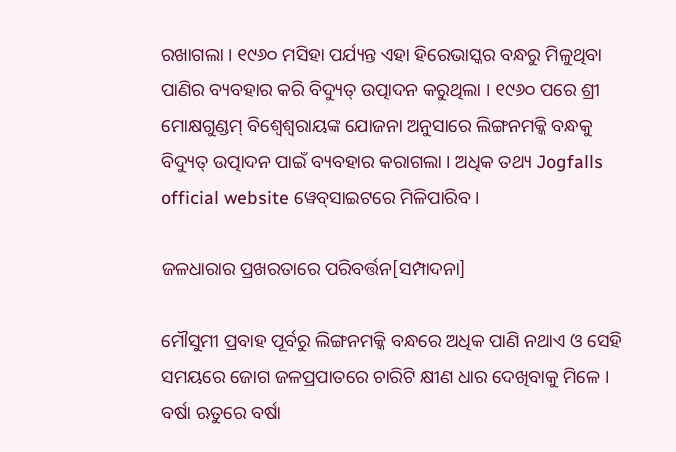ରଖାଗଲା । ୧୯୬୦ ମସିହା ପର୍ଯ୍ୟନ୍ତ ଏହା ହିରେଭାସ୍କର ବନ୍ଧରୁ ମିଳୁଥିବା ପାଣିର ବ୍ୟବହାର କରି ବିଦ୍ୟୁତ୍ ଉତ୍ପାଦନ କରୁଥିଲା । ୧୯୬୦ ପରେ ଶ୍ରୀ ମୋକ୍ଷଗୁଣ୍ଡମ୍ ବିଶ୍ୱେଶ୍ୱରାୟଙ୍କ ଯୋଜନା ଅନୁସାରେ ଲିଙ୍ଗନମକ୍କି ବନ୍ଧକୁ ବିଦ୍ୟୁତ୍ ଉତ୍ପାଦନ ପାଇଁ ବ୍ୟବହାର କରାଗଲା । ଅଧିକ ତଥ୍ୟ Jogfalls official website ୱେବ୍‍ସାଇଟରେ ମିଳିପାରିବ ।

ଜଳଧାରାର ପ୍ରଖରତାରେ ପରିବର୍ତ୍ତନ[ସମ୍ପାଦନା]

ମୌସୁମୀ ପ୍ରବାହ ପୂର୍ବରୁ ଲିଙ୍ଗନମକ୍କି ବନ୍ଧରେ ଅଧିକ ପାଣି ନଥାଏ ଓ ସେହି ସମୟରେ ଜୋଗ ଜଳପ୍ରପାତରେ ଚାରିଟି କ୍ଷୀଣ ଧାର ଦେଖିବାକୁ ମିଳେ । ବର୍ଷା ଋତୁରେ ବର୍ଷା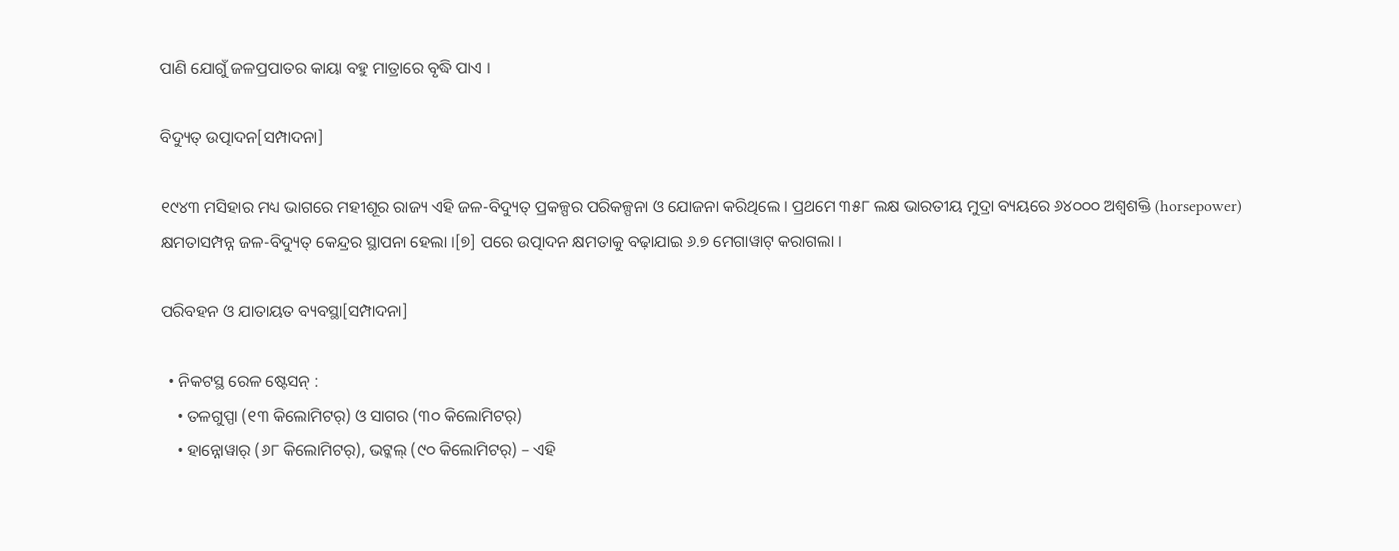ପାଣି ଯୋଗୁଁ ଜଳପ୍ରପାତର କାୟା ବହୁ ମାତ୍ରାରେ ବୃଦ୍ଧି ପାଏ ।

ବିଦ୍ୟୁତ୍ ଉତ୍ପାଦନ[ସମ୍ପାଦନା]

୧୯୪୩ ମସିହାର ମଧ୍ୟ ଭାଗରେ ମହୀଶୂର ରାଜ୍ୟ ଏହି ଜଳ-ବିଦ୍ୟୁତ୍ ପ୍ରକଳ୍ପର ପରିକଳ୍ପନା ଓ ଯୋଜନା କରିଥିଲେ । ପ୍ରଥମେ ୩୫୮ ଲକ୍ଷ ଭାରତୀୟ ମୁଦ୍ରା ବ୍ୟୟରେ ୬୪୦୦୦ ଅଶ୍ୱଶକ୍ତି (horsepower) କ୍ଷମତାସମ୍ପନ୍ନ ଜଳ-ବିଦ୍ୟୁତ୍ କେନ୍ଦ୍ରର ସ୍ଥାପନା ହେଲା ।[୭] ପରେ ଉତ୍ପାଦନ କ୍ଷମତାକୁ ବଢ଼ାଯାଇ ୬.୭ ମେଗାୱାଟ୍ କରାଗଲା ।

ପରିବହନ ଓ ଯାତାୟତ ବ୍ୟବସ୍ଥା[ସମ୍ପାଦନା]

  • ନିକଟସ୍ଥ ରେଳ ଷ୍ଟେସନ୍ :
    • ତଳଗୁପ୍ପା (୧୩ କିଲୋମିଟର୍) ଓ ସାଗର (୩୦ କିଲୋମିଟର୍)
    • ହାନ୍ନୋୱାର୍ (୬୮ କିଲୋମିଟର୍), ଭଟ୍କଲ୍ (୯୦ କିଲୋମିଟର୍) – ଏହି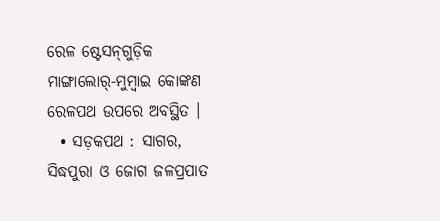ରେଳ ଷ୍ଟେସନ୍‍ଗୁଡ଼ିକ ମାଙ୍ଗାଲୋର୍-ମୁମ୍ବାଇ କୋଙ୍କଣ ରେଳପଥ ଉପରେ ଅବସ୍ଥିତ ।
  • ସଡ଼କପଥ : ସାଗର, ସିଦ୍ଧପୁରା ଓ ଜୋଗ ଜଳପ୍ରପାତ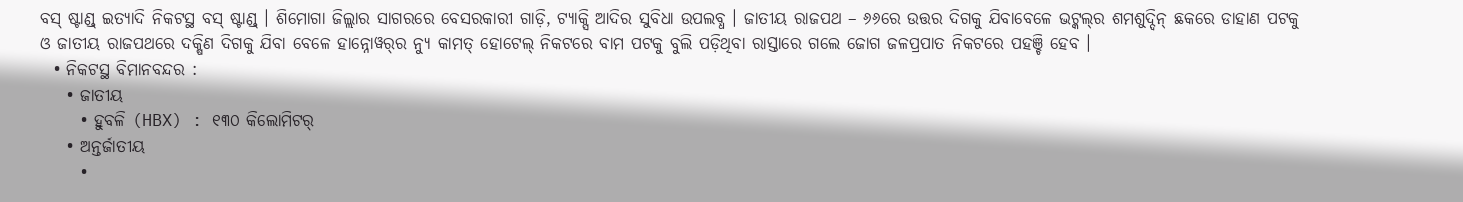ବସ୍ ଷ୍ଟାଣ୍ଡ୍ ଇତ୍ୟାଦି ନିକଟସ୍ଥ ବସ୍ ଷ୍ଟାଣ୍ଡ୍ । ଶିମୋଗା ଜିଲ୍ଲାର ସାଗରରେ ବେସରକାରୀ ଗାଡ଼ି, ଟ୍ୟାକ୍ସି ଆଦିର ସୁବିଧା ଉପଲବ୍ଧ । ଜାତୀୟ ରାଜପଥ – ୬୬ରେ ଉତ୍ତର ଦିଗକୁ ଯିବାବେଳେ ଭଟ୍କଲ୍‍ର ଶମଶୁଦ୍ଦିନ୍ ଛକରେ ଡାହାଣ ପଟକୁ ଓ ଜାତୀୟ ରାଜପଥରେ ଦକ୍ଷିଣ ଦିଗକୁ ଯିବା ବେଳେ ହାନ୍ନୋୱର୍‍ର ନ୍ୟୁ କାମତ୍ ହୋଟେଲ୍ ନିକଟରେ ବାମ ପଟକୁ ବୁଲି ପଡ଼ିଥିବା ରାସ୍ତାରେ ଗଲେ ଜୋଗ ଜଳପ୍ରପାତ ନିକଟରେ ପହଞ୍ଚି ହେବ ।
  • ନିକଟସ୍ଥ ବିମାନବନ୍ଦର :
    • ଜାତୀୟ
      • ହୁବଳି (HBX) : ୧୩୦ କିଲୋମିଟର୍
    • ଅନ୍ତର୍ଜାତୀୟ
      •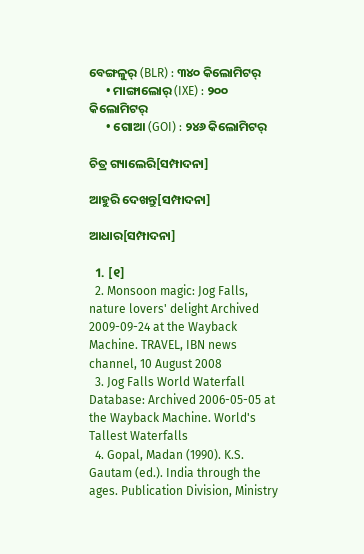ବେଙ୍ଗଳୁର୍ (BLR) : ୩୪୦ କିଲୋମିଟର୍
      • ମାଙ୍ଗାଲୋର୍ (IXE) : ୨୦୦ କିଲୋମିଟର୍
      • ଗୋଆ (GOI) : ୨୪୬ କିଲୋମିଟର୍

ଚିତ୍ର ଗ୍ୟାଲେରି[ସମ୍ପାଦନା]

ଆହୁରି ଦେଖନ୍ତୁ[ସମ୍ପାଦନା]

ଆଧାର[ସମ୍ପାଦନା]

  1. [୧]
  2. Monsoon magic: Jog Falls, nature lovers' delight Archived 2009-09-24 at the Wayback Machine. TRAVEL, IBN news channel, 10 August 2008
  3. Jog Falls World Waterfall Database: Archived 2006-05-05 at the Wayback Machine. World's Tallest Waterfalls
  4. Gopal, Madan (1990). K.S. Gautam (ed.). India through the ages. Publication Division, Ministry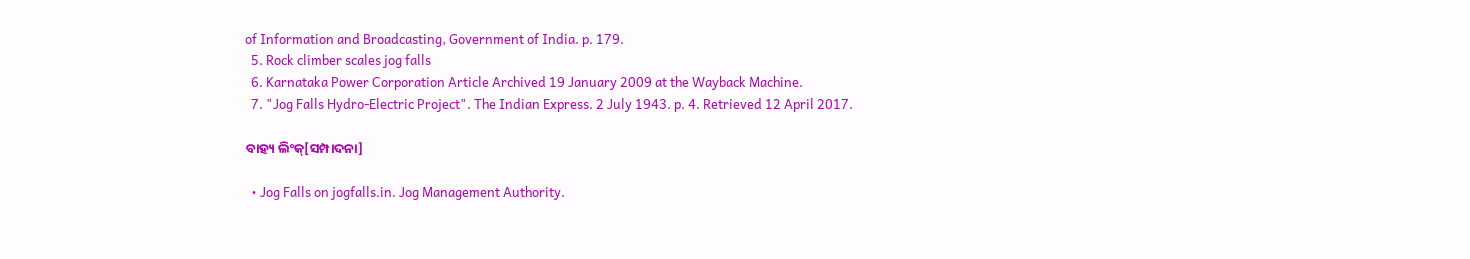of Information and Broadcasting, Government of India. p. 179.
  5. Rock climber scales jog falls
  6. Karnataka Power Corporation Article Archived 19 January 2009 at the Wayback Machine.
  7. "Jog Falls Hydro-Electric Project". The Indian Express. 2 July 1943. p. 4. Retrieved 12 April 2017.

ବାହ୍ୟ ଲିଂକ୍[ସମ୍ପାଦନା]

  • Jog Falls on jogfalls.in. Jog Management Authority.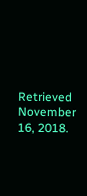Retrieved November 16, 2018.